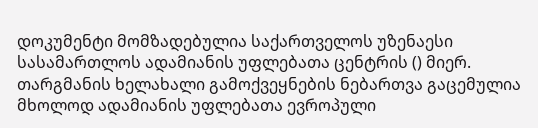დოკუმენტი მომზადებულია საქართველოს უზენაესი სასამართლოს ადამიანის უფლებათა ცენტრის () მიერ. თარგმანის ხელახალი გამოქვეყნების ნებართვა გაცემულია მხოლოდ ადამიანის უფლებათა ევროპული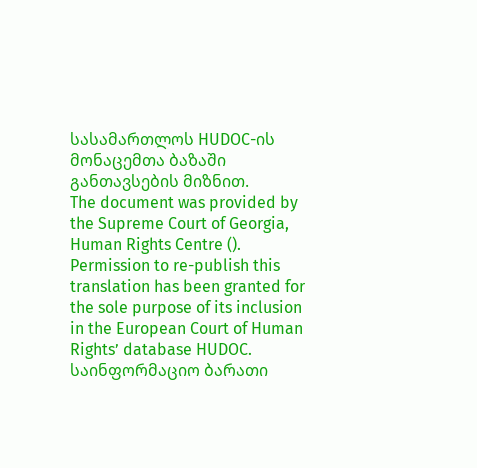სასამართლოს HUDOC-ის მონაცემთა ბაზაში განთავსების მიზნით.
The document was provided by the Supreme Court of Georgia, Human Rights Centre (). Permission to re-publish this translation has been granted for the sole purpose of its inclusion in the European Court of Human Rights’ database HUDOC.
საინფორმაციო ბარათი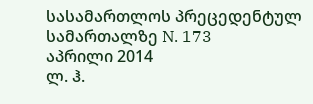სასამართლოს პრეცედენტულ სამართალზე N. 173
აპრილი 2014
ლ. ჰ.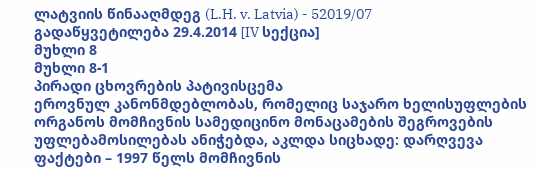ლატვიის წინააღმდეგ (L.H. v. Latvia) - 52019/07
გადაწყვეტილება 29.4.2014 [IV სექცია]
მუხლი 8
მუხლი 8-1
პირადი ცხოვრების პატივისცემა
ეროვნულ კანონმდებლობას, რომელიც საჯარო ხელისუფლების ორგანოს მომჩივნის სამედიცინო მონაცამების შეგროვების უფლებამოსილებას ანიჭებდა, აკლდა სიცხადე: დარღვევა
ფაქტები – 1997 წელს მომჩივნის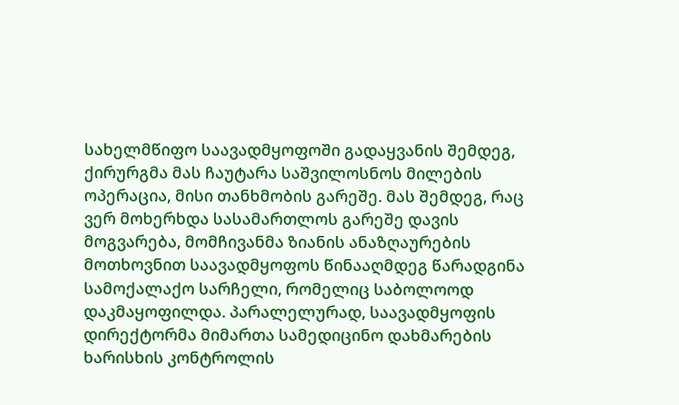სახელმწიფო საავადმყოფოში გადაყვანის შემდეგ, ქირურგმა მას ჩაუტარა საშვილოსნოს მილების ოპერაცია, მისი თანხმობის გარეშე. მას შემდეგ, რაც ვერ მოხერხდა სასამართლოს გარეშე დავის მოგვარება, მომჩივანმა ზიანის ანაზღაურების მოთხოვნით საავადმყოფოს წინააღმდეგ წარადგინა სამოქალაქო სარჩელი, რომელიც საბოლოოდ დაკმაყოფილდა. პარალელურად, საავადმყოფის დირექტორმა მიმართა სამედიცინო დახმარების ხარისხის კონტროლის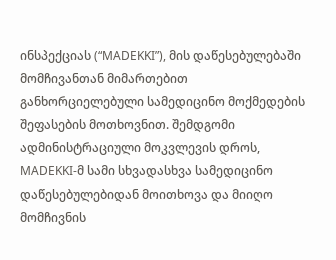ინსპექციას (“MADEKKI”), მის დაწესებულებაში მომჩივანთან მიმართებით განხორციელებული სამედიცინო მოქმედების შეფასების მოთხოვნით. შემდგომი ადმინისტრაციული მოკვლევის დროს, MADEKKI-მ სამი სხვადასხვა სამედიცინო დაწესებულებიდან მოითხოვა და მიიღო მომჩივნის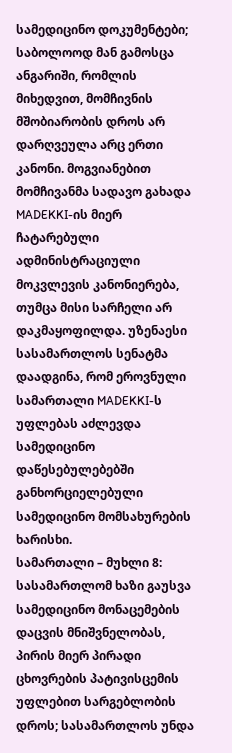სამედიცინო დოკუმენტები; საბოლოოდ მან გამოსცა ანგარიში, რომლის მიხედვით, მომჩივნის მშობიარობის დროს არ დარღვეულა არც ერთი კანონი. მოგვიანებით მომჩივანმა სადავო გახადა MADEKKI-ის მიერ ჩატარებული ადმინისტრაციული მოკვლევის კანონიერება, თუმცა მისი სარჩელი არ დაკმაყოფილდა. უზენაესი სასამართლოს სენატმა დაადგინა, რომ ეროვნული სამართალი MADEKKI-ს უფლებას აძლევდა სამედიცინო დაწესებულებებში განხორციელებული სამედიცინო მომსახურების ხარისხი.
სამართალი – მუხლი 8: სასამართლომ ხაზი გაუსვა სამედიცინო მონაცემების დაცვის მნიშვნელობას, პირის მიერ პირადი ცხოვრების პატივისცემის უფლებით სარგებლობის დროს; სასამართლოს უნდა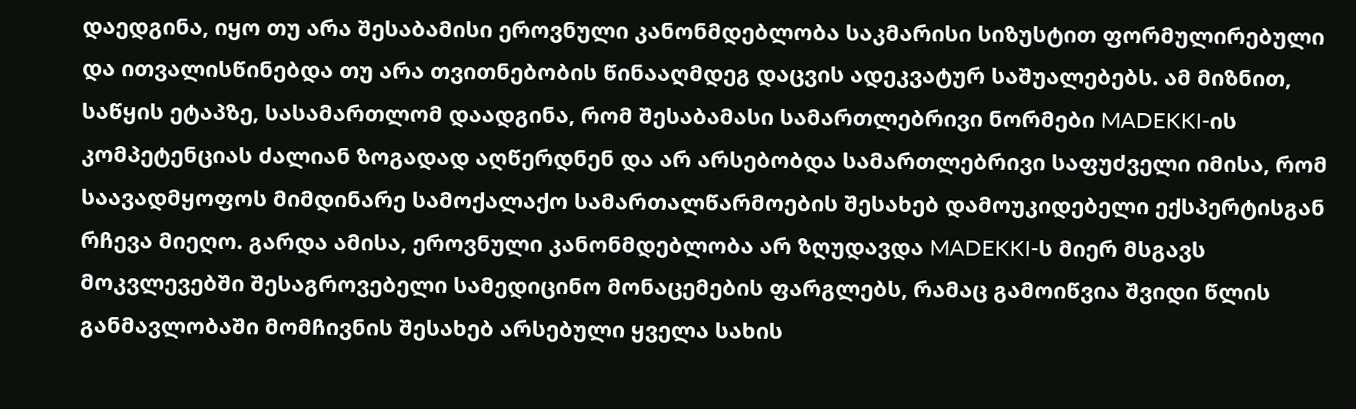დაედგინა, იყო თუ არა შესაბამისი ეროვნული კანონმდებლობა საკმარისი სიზუსტით ფორმულირებული და ითვალისწინებდა თუ არა თვითნებობის წინააღმდეგ დაცვის ადეკვატურ საშუალებებს. ამ მიზნით, საწყის ეტაპზე, სასამართლომ დაადგინა, რომ შესაბამასი სამართლებრივი ნორმები MADEKKI-ის კომპეტენციას ძალიან ზოგადად აღწერდნენ და არ არსებობდა სამართლებრივი საფუძველი იმისა, რომ საავადმყოფოს მიმდინარე სამოქალაქო სამართალწარმოების შესახებ დამოუკიდებელი ექსპერტისგან რჩევა მიეღო. გარდა ამისა, ეროვნული კანონმდებლობა არ ზღუდავდა MADEKKI-ს მიერ მსგავს მოკვლევებში შესაგროვებელი სამედიცინო მონაცემების ფარგლებს, რამაც გამოიწვია შვიდი წლის განმავლობაში მომჩივნის შესახებ არსებული ყველა სახის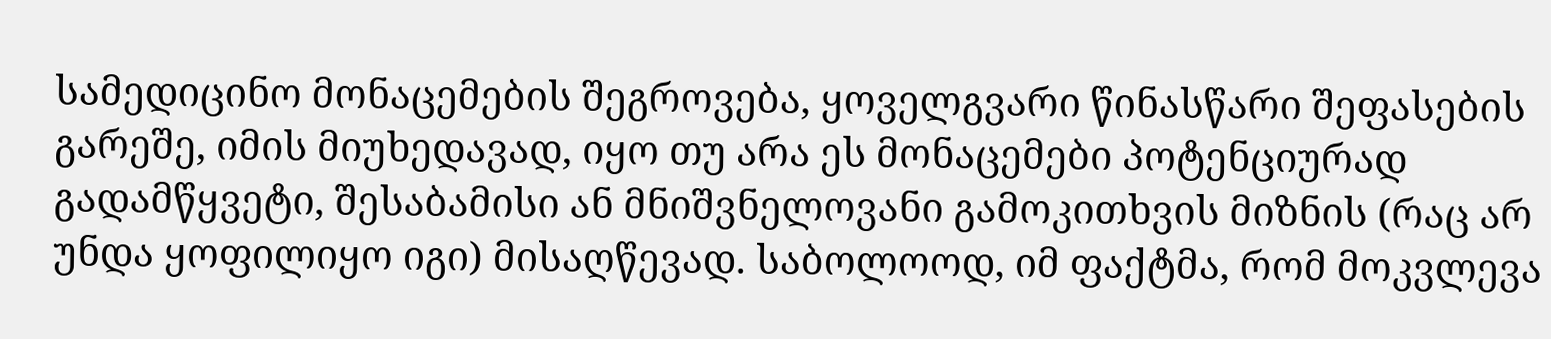სამედიცინო მონაცემების შეგროვება, ყოველგვარი წინასწარი შეფასების გარეშე, იმის მიუხედავად, იყო თუ არა ეს მონაცემები პოტენციურად გადამწყვეტი, შესაბამისი ან მნიშვნელოვანი გამოკითხვის მიზნის (რაც არ უნდა ყოფილიყო იგი) მისაღწევად. საბოლოოდ, იმ ფაქტმა, რომ მოკვლევა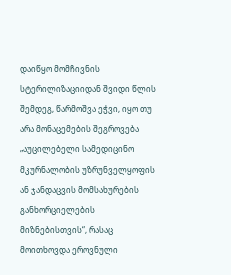დაიწყო მომჩივნის სტერილიზაციიდან შვიდი წლის შემდეგ, წარმოშვა ეჭვი, იყო თუ არა მონაცემების შეგროვება „აუცილებელი სამედიცინო მკურნალობის უზრუნველყოფის ან ჯანდაცვის მომსახურების განხორციელების მიზნებისთვის“, რასაც მოითხოვდა ეროვნული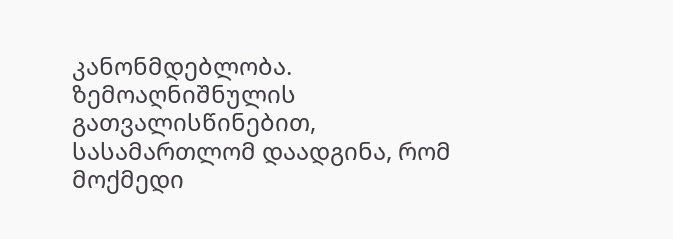კანონმდებლობა. ზემოაღნიშნულის გათვალისწინებით, სასამართლომ დაადგინა, რომ მოქმედი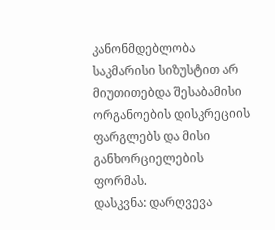კანონმდებლობა საკმარისი სიზუსტით არ მიუთითებდა შესაბამისი ორგანოების დისკრეციის ფარგლებს და მისი განხორციელების ფორმას.
დასკვნა: დარღვევა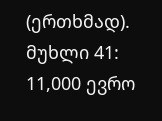(ერთხმად).
მუხლი 41: 11,000 ევრო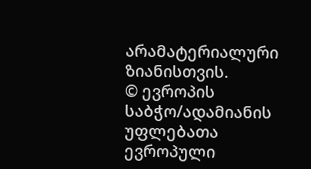არამატერიალური ზიანისთვის.
© ევროპის საბჭო/ადამიანის უფლებათა ევროპული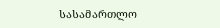სასამართლო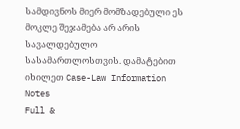სამდივნოს მიერ მომზადებული ეს მოკლე შეჯამება არ არის სავალდებულო სასამართლოსთვის. დამატებით იხილეთ Case-Law Information Notes
Full &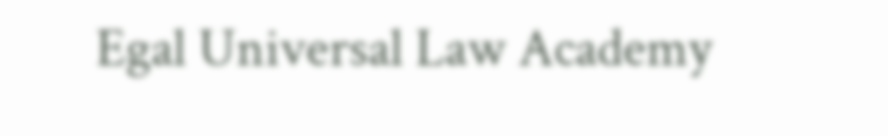Egal Universal Law Academy